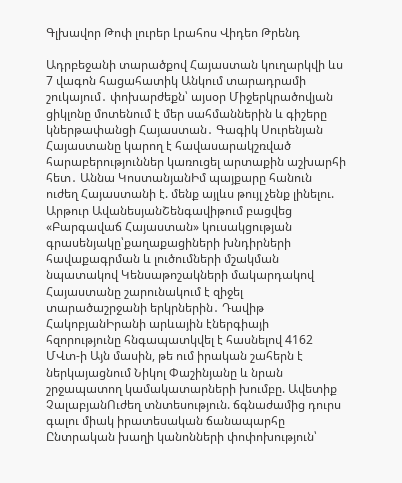Գլխավոր Թոփ լուրեր Լրահոս Վիդեո Թրենդ

Ադրբեջանի տարածքով Հայաստան կուղարկվի ևս 7 վագոն հացահատիկ Անկում տարադրամի շուկայում․ փոխարժեքն՝ այսօր Միջերկրածովյան ցիկլոնը մոտենում է մեր սահմաններին և գիշերը կներթափանցի Հայաստան․ Գագիկ Սուրենյան Հայաստանը կարող է հավասարակշռված հարաբերություններ կառուցել արտաքին աշխարհի հետ․ Աննա ԿոստանյանԻմ պայքարը հանուն ուժեղ Հայաստանի է. մենք այլևս թույլ չենք լինելու. Արթուր ԱվանեսյանՇենգավիթում բացվեց «Բարգավաճ Հայաստան» կուսակցության գրասենյակը՝քաղաքացիների խնդիրների հավաքագրման և լուծումների մշակման նպատակով Կենսաթոշակների մակարդակով Հայաստանը շարունակում է զիջել տարածաշրջանի երկրներին․ Դավիթ ՀակոբյանԻրանի արևային էներգիայի հզորությունը հնգապատկվել է հասնելով 4162 ՄՎտ-ի Այն մասին, թե ում իրական շահերն է ներկայացնում Նիկոլ Փաշինյանը և նրան շրջապատող կամակատարների խումբը. Ավետիք ՉալաբյանՈւժեղ տնտեսություն. ճգնաժամից դուրս գալու միակ իրատեսական ճանապարհը Ընտրական խաղի կանոնների փոփոխություն՝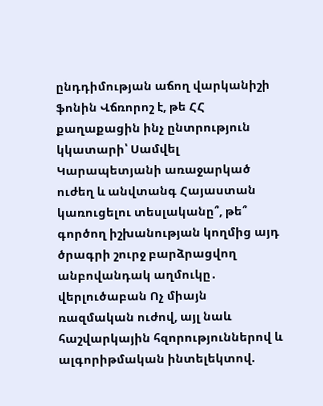ընդդիմության աճող վարկանիշի ֆոնին Վճռորոշ է, թե ՀՀ քաղաքացին ինչ ընտրություն կկատարի՝ Սամվել Կարապետյանի առաջարկած ուժեղ և անվտանգ Հայաստան կառուցելու տեսլականը՞, թե՞ գործող իշխանության կողմից այդ ծրագրի շուրջ բարձրացվող անբովանդակ աղմուկը․ վերլուծաբան Ոչ միայն ռազմական ուժով, այլ նաև հաշվարկային հզորություններով և ալգորիթմական ինտելեկտով.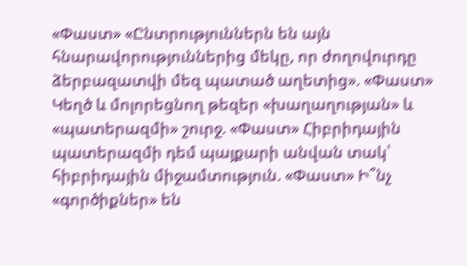«Փաստ» «Ընտրություններն են այն հնարավորություններից մեկը, որ ժողովուրդը ձերբազատվի մեզ պատած աղետից». «Փաստ» Կեղծ և մոլորեցնող թեզեր «խաղաղության» և «պատերազմի» շուրջ. «Փաստ» Հիբրիդային պատերազմի դեմ պայքարի անվան տակ՝ հիբրիդային միջամտություն. «Փաստ» Ի՞նչ «գործիքներ» են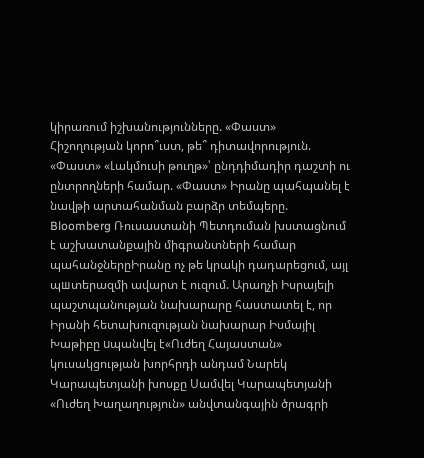կիրառում իշխանությունները. «Փաստ» Հիշողության կորո՞ւստ, թե՞ դիտավորություն. «Փաստ» «Լակմուսի թուղթ»՝ ընդդիմադիր դաշտի ու ընտրողների համար. «Փաստ» Իրանը պահպանել է նավթի արտահանման բարձր տեմպերը. Bloomberg Ռուսաստանի Պետդուման խստացնում է աշխատանքային միգրանտների համար պահանջներըԻրանը ոչ թե կրակի դադարեցում, այլ պшտերազմի ավարտ է ուզում. Արաղչի Իսրայելի պաշտպանության նախարարը հաստատել է, որ Իրանի հետախուզության նախարար Իսմայիլ Խաթիբը uպանվել է«Ուժեղ Հայաստան» կուսակցության խորհրդի անդամ Նարեկ Կարապետյանի խոսքը Սամվել Կարապետյանի «Ուժեղ Խաղաղություն» անվտանգային ծրագրի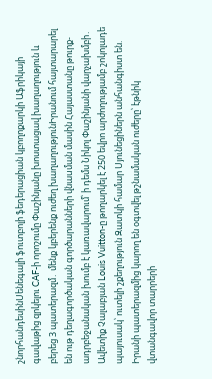շնորհանդեսինՍենեգալի ֆուտբոլի ֆեդերացիան կբողոքարկի Աֆրիկայի գավաթից զրկելու CAF-ի որոշումը Փաշինյանը խոստացավ խաղաղություն և բերեց 3 պատերազմ․ մենք կբերենք ուժեղ խաղաղությունԻրանում հայտարարել են ութ դեղագործական գործարանների վնաuման մասին Հայաստանը թուրք-ադրբեջանական խումբ է կառավարում՝ ի դեմս Նիկոլ Փաշինյանի վարչախմբի․ Ավետիք Չալաբյան Louis Vuitton-ը թողարկել է 250 եվրո արժողությամբ շոկոլադե պայուսակ՝ ուտելի շքեղություն Զատկի համար Սյունեցիներն անհանգիստ են. Իրանի պատերազմից կարող են օգտվել թշնամական ուժերը՝ էթնիկ վտանգավոր տարրերի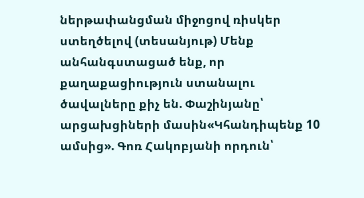ներթափանցման միջոցով ռիսկեր ստեղծելով (տեսանյութ) Մենք անհանգստացած ենք, որ քաղաքացիություն ստանալու ծավալները քիչ են. Փաշինյանը՝ արցախցիների մասին«Կհանդիպենք 10 ամսից». Գոռ Հակոբյանի որդուն՝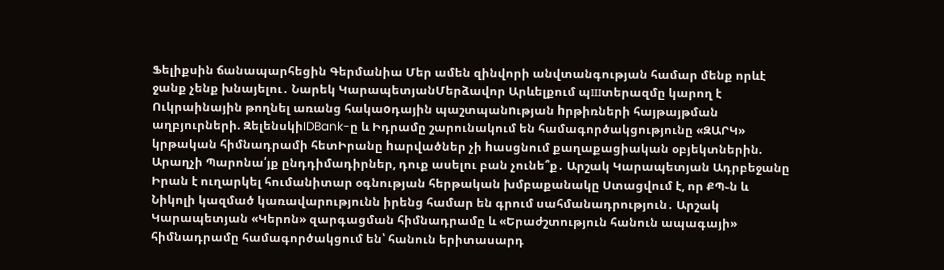Ֆելիքսին ճանապարհեցին Գերմանիա Մեր ամեն զինվորի անվտանգության համար մենք որևէ ջանք չենք խնայելու․ Նարեկ ԿարապետյանՄերձավոր Արևելքում պшտերազմը կարող է Ուկրաինային թողնել առանց հակաoդային պաշտպանnւթյան hրթիռների հայթայթման աղբյուրների. ԶելենսկիIDBank-ը և Իդրամը շարունակում են համագործակցությունը «ԶԱՐԿ» կրթական հիմնադրամի հետԻրանը hարվածներ չի hասցնում քաղաքացիական օբյեկտներին. Արաղչի Պարոնա՛յք ընդդիմադիրներ, դուք ասելու բան չունե՞ք․ Արշակ Կարապետյան Ադրբեջանը Իրան է ուղարկել հումանիտար օգնության հերթական խմբաքանակը Ստացվում է, որ ՔՊ֊ն և Նիկոլի կազմած կառավարությունն իրենց համար են գրում սահմանադրություն․ Արշակ Կարապետյան «Կերոն» զարգացման հիմնադրամը և «Երաժշտություն հանուն ապագայի» հիմնադրամը համագործակցում են՝ հանուն երիտասարդ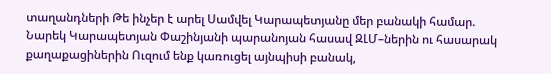տաղանդների Թե ինչեր է արել Սամվել Կարապետյանը մեր բանակի համար. Նարեկ Կարապետյան Փաշինյանի պարանոյան հասավ ԶԼՄ–ներին ու հասարակ քաղաքացիներին Ուզում ենք կառուցել այնպիսի բանակ,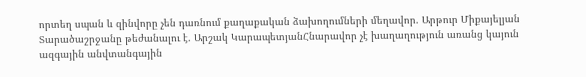որտեղ սպան և զինվորը չեն դառնում քաղաքական ձախողումների մեղավոր. Արթուր Միքայելյան Տարածաշրջանը թեժանալու է. Արշակ ԿարապետյանՀնարավոր չէ խաղաղություն առանց կայուն ազգային անվտանգային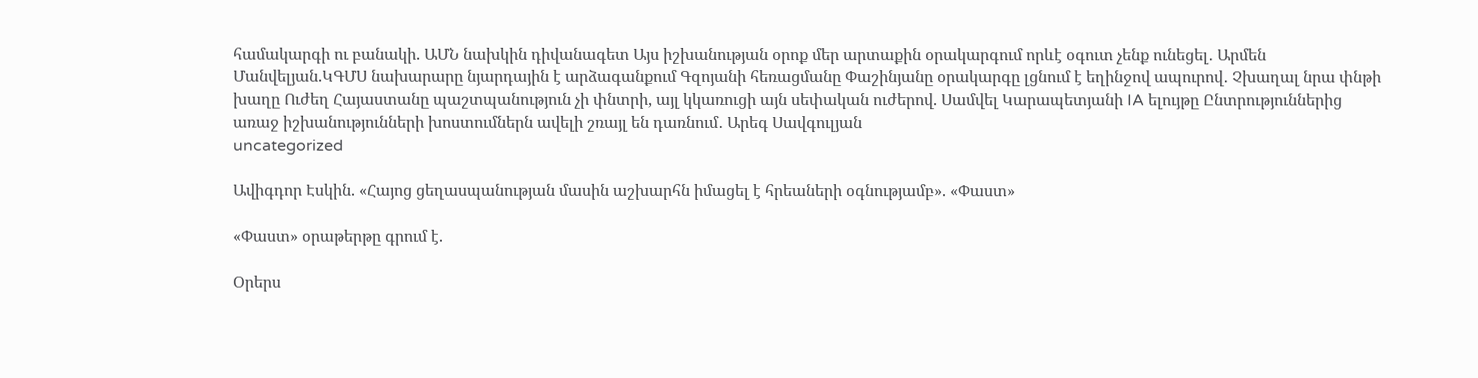համակարգի ու բանակի. ԱՄՆ նախկին դիվանագետ Այս իշխանության օրոք մեր արտաքին օրակարգում որևէ օգուտ չենք ունեցել․ Արմեն Մանվելյան.ԿԳՄՍ նախարարը նյարդային է արձագանքում Գզոյանի հեռացմանը Փաշինյանը օրակարգը լցնում է եղինջով ապուրով․ Չխաղալ նրա փնթի խաղը Ուժեղ Հայաստանը պաշտպանություն չի փնտրի, այլ կկառուցի այն սեփական ուժերով. Սամվել Կարապետյանի IA ելույթը Ընտրություններից առաջ իշխանությունների խոստումներն ավելի շռայլ են դառնում․ Արեգ Սավգուլյան
uncategorized

Ավիգդոր Էսկին. «Հայոց ցեղասպանության մասին աշխարհն իմացել է հրեաների օգնությամբ». «Փաստ»

«Փաստ» օրաթերթը գրում է.

Օրերս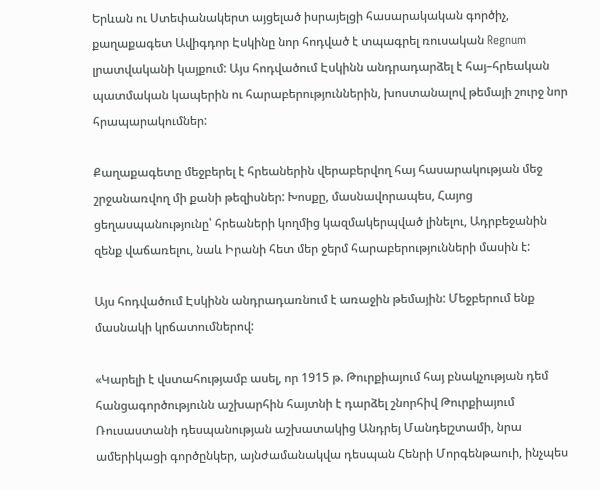Երևան ու Ստեփանակերտ այցելած իսրայելցի հասարակական գործիչ, քաղաքագետ Ավիգդոր Էսկինը նոր հոդված է տպագրել ռուսական Regnum լրատվականի կայքում: Այս հոդվածում Էսկինն անդրադարձել է հայ–հրեական պատմական կապերին ու հարաբերություններին, խոստանալով թեմայի շուրջ նոր հրապարակումներ:

Քաղաքագետը մեջբերել է հրեաներին վերաբերվող հայ հասարակության մեջ շրջանառվող մի քանի թեզիսներ: Խոսքը, մասնավորապես, Հայոց ցեղասպանությունը՝ հրեաների կողմից կազմակերպված լինելու, Ադրբեջանին զենք վաճառելու, նաև Իրանի հետ մեր ջերմ հարաբերությունների մասին է:

Այս հոդվածում Էսկինն անդրադառնում է առաջին թեմային: Մեջբերում ենք մասնակի կրճատումներով:

«Կարելի է վստահությամբ ասել, որ 1915 թ. Թուրքիայում հայ բնակչության դեմ հանցագործությունն աշխարհին հայտնի է դարձել շնորհիվ Թուրքիայում Ռուսաստանի դեսպանության աշխատակից Անդրեյ Մանդելշտամի, նրա ամերիկացի գործընկեր, այնժամանակվա դեսպան Հենրի Մորգենթաուի, ինչպես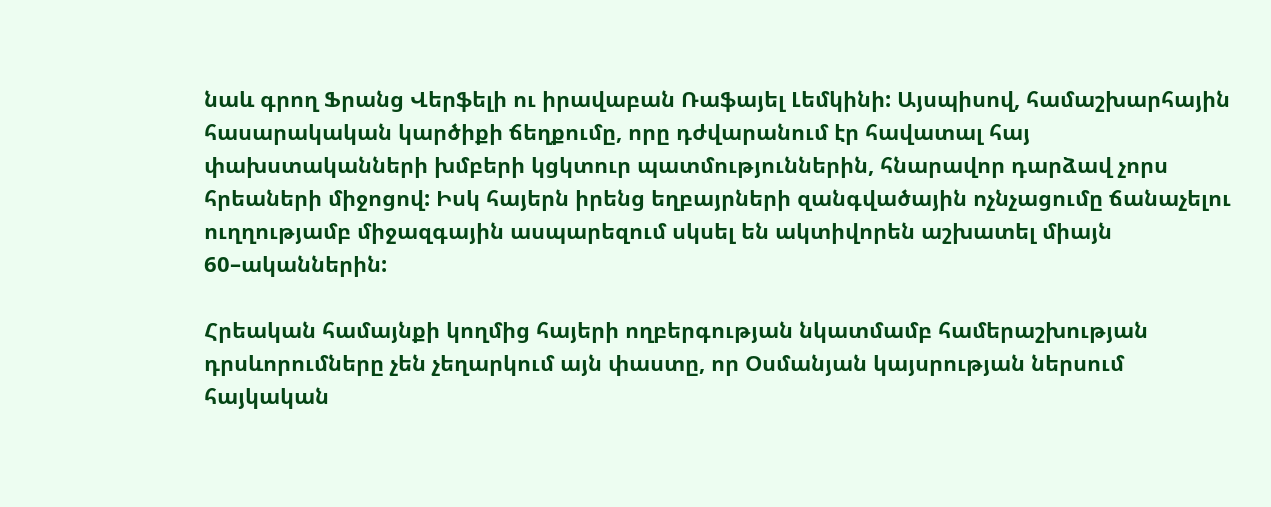նաև գրող Ֆրանց Վերֆելի ու իրավաբան Ռաֆայել Լեմկինի: Այսպիսով, համաշխարհային հասարակական կարծիքի ճեղքումը, որը դժվարանում էր հավատալ հայ փախստականների խմբերի կցկտուր պատմություններին, հնարավոր դարձավ չորս հրեաների միջոցով: Իսկ հայերն իրենց եղբայրների զանգվածային ոչնչացումը ճանաչելու ուղղությամբ միջազգային ասպարեզում սկսել են ակտիվորեն աշխատել միայն 60–ականներին:

Հրեական համայնքի կողմից հայերի ողբերգության նկատմամբ համերաշխության դրսևորումները չեն չեղարկում այն փաստը, որ Օսմանյան կայսրության ներսում հայկական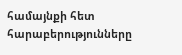համայնքի հետ հարաբերությունները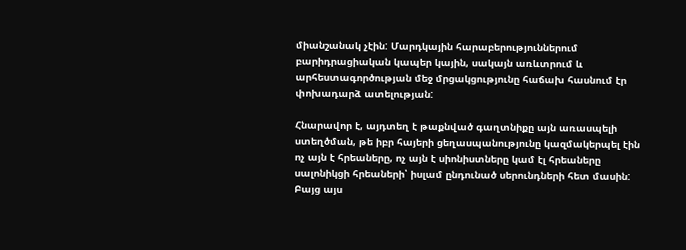միանշանակ չէին: Մարդկային հարաբերություններում բարիդրացիական կապեր կային, սակայն առևտրում և արհեստագործության մեջ մրցակցությունը հաճախ հասնում էր փոխադարձ ատելության:

Հնարավոր է, այդտեղ է թաքնված գաղտնիքը այն առասպելի ստեղծման, թե իբր հայերի ցեղասպանությունը կազմակերպել էին ոչ այն է հրեաները, ոչ այն է սիոնիստները կամ էլ հրեաները սալոնիկցի հրեաների՝ իսլամ ընդունած սերունդների հետ մասին: Բայց այս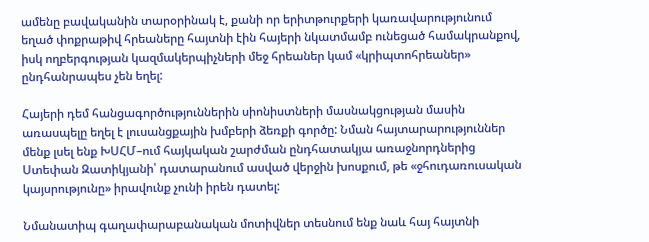ամենը բավականին տարօրինակ է, քանի որ երիտթուրքերի կառավարությունում եղած փոքրաթիվ հրեաները հայտնի էին հայերի նկատմամբ ունեցած համակրանքով, իսկ ողբերգության կազմակերպիչների մեջ հրեաներ կամ «կրիպտոհրեաներ» ընդհանրապես չեն եղել:

Հայերի դեմ հանցագործություններին սիոնիստների մասնակցության մասին առասպելը եղել է լուսանցքային խմբերի ձեռքի գործը: Նման հայտարարություններ մենք լսել ենք ԽՍՀՄ–ում հայկական շարժման ընդհատակյա առաջնորդներից Ստեփան Զատիկյանի՝ դատարանում ասված վերջին խոսքում, թե «ջհուդառուսական կայսրությունը» իրավունք չունի իրեն դատել:

Նմանատիպ գաղափարաբանական մոտիվներ տեսնում ենք նաև հայ հայտնի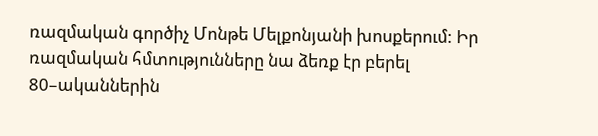ռազմական գործիչ Մոնթե Մելքոնյանի խոսքերում: Իր ռազմական հմտությունները նա ձեռք էր բերել 80–ականներին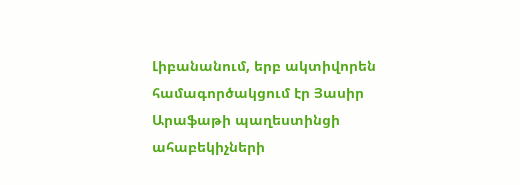Լիբանանում, երբ ակտիվորեն համագործակցում էր Յասիր Արաֆաթի պաղեստինցի ահաբեկիչների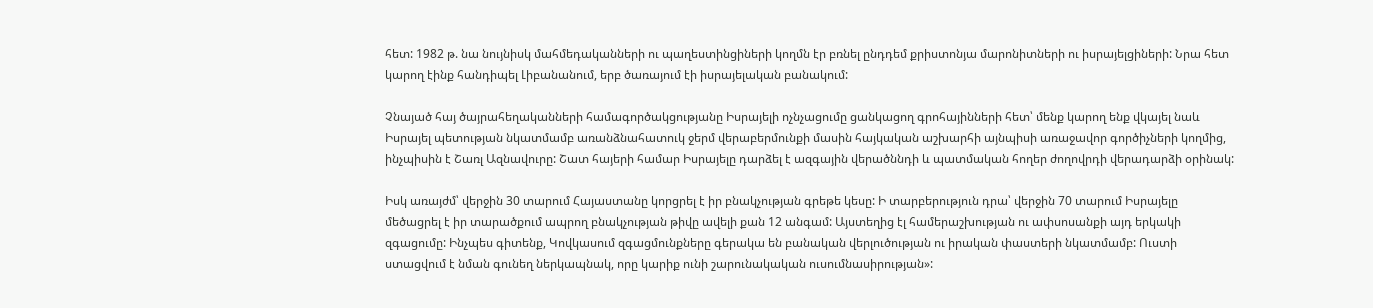հետ: 1982 թ. նա նույնիսկ մահմեդականների ու պաղեստինցիների կողմն էր բռնել ընդդեմ քրիստոնյա մարոնիտների ու իսրայելցիների: Նրա հետ կարող էինք հանդիպել Լիբանանում, երբ ծառայում էի իսրայելական բանակում:

Չնայած հայ ծայրահեղականների համագործակցությանը Իսրայելի ոչնչացումը ցանկացող գրոհայինների հետ՝ մենք կարող ենք վկայել նաև Իսրայել պետության նկատմամբ առանձնահատուկ ջերմ վերաբերմունքի մասին հայկական աշխարհի այնպիսի առաջավոր գործիչների կողմից, ինչպիսին է Շառլ Ազնավուրը: Շատ հայերի համար Իսրայելը դարձել է ազգային վերածննդի և պատմական հողեր ժողովրդի վերադարձի օրինակ:

Իսկ առայժմ՝ վերջին 30 տարում Հայաստանը կորցրել է իր բնակչության գրեթե կեսը: Ի տարբերություն դրա՝ վերջին 70 տարում Իսրայելը մեծացրել է իր տարածքում ապրող բնակչության թիվը ավելի քան 12 անգամ: Այստեղից էլ համերաշխության ու ափսոսանքի այդ երկակի զգացումը: Ինչպես գիտենք, Կովկասում զգացմունքները գերակա են բանական վերլուծության ու իրական փաստերի նկատմամբ: Ուստի ստացվում է նման գունեղ ներկապնակ, որը կարիք ունի շարունակական ուսումնասիրության»: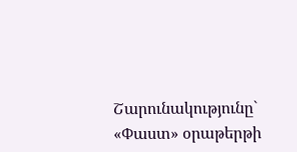Շարունակությունը` «Փաստ» օրաթերթի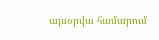այսօրվա համարում